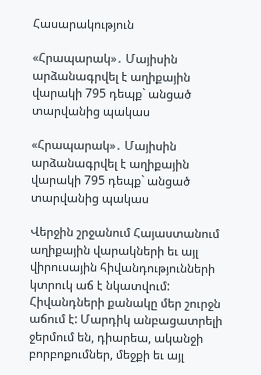Հասարակություն

«Հրապարակ»․ Մայիսին արձանագրվել է աղիքային վարակի 795 դեպք` անցած տարվանից պակաս

«Հրապարակ»․ Մայիսին արձանագրվել է աղիքային վարակի 795 դեպք` անցած տարվանից պակաս

Վերջին շրջանում Հայաստանում աղիքային վարակների եւ այլ վիրուսային հիվանդությունների կտրուկ աճ է նկատվում: Հիվանդների քանակը մեր շուրջն աճում է: Մարդիկ անբացատրելի ջերմում են, դիարեա, ականջի բորբոքումներ, մեջքի եւ այլ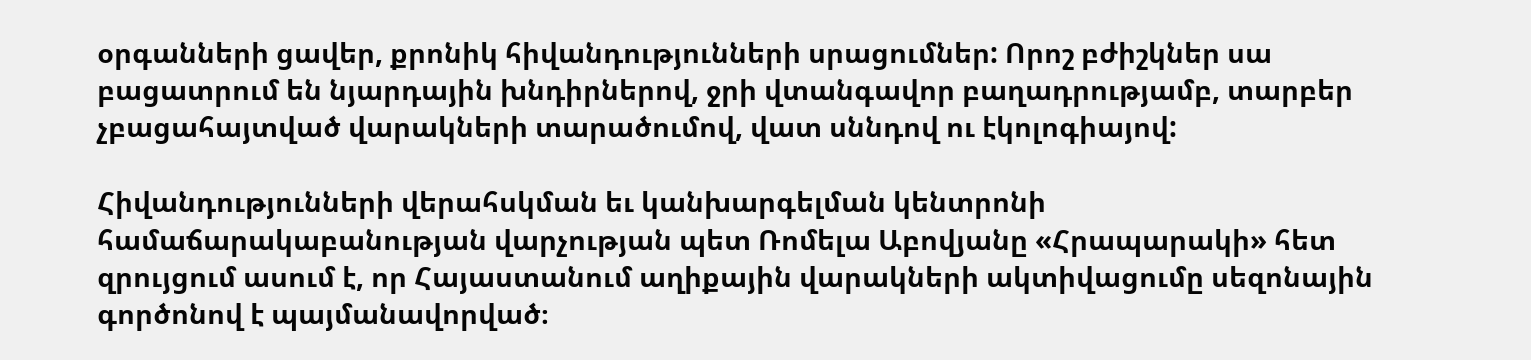օրգանների ցավեր, քրոնիկ հիվանդությունների սրացումներ: Որոշ բժիշկներ սա բացատրում են նյարդային խնդիրներով, ջրի վտանգավոր բաղադրությամբ, տարբեր չբացահայտված վարակների տարածումով, վատ սննդով ու էկոլոգիայով:

Հիվանդությունների վերահսկման եւ կանխարգելման կենտրոնի համաճարակաբանության վարչության պետ Ռոմելա Աբովյանը «Հրապարակի» հետ զրույցում ասում է, որ Հայաստանում աղիքային վարակների ակտիվացումը սեզոնային գործոնով է պայմանավորված։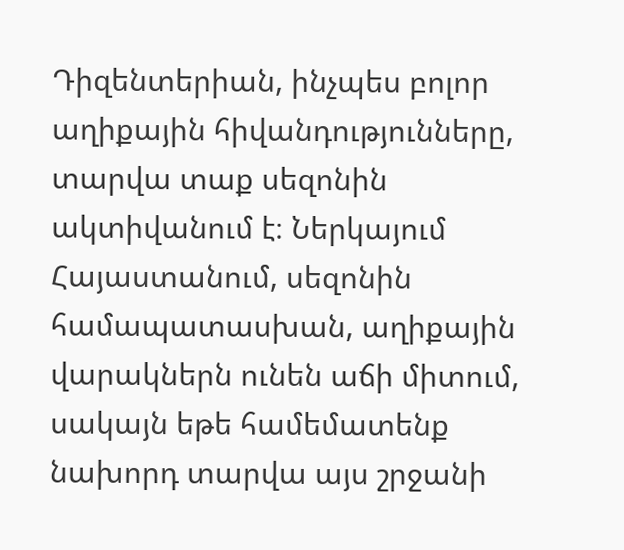Դիզենտերիան, ինչպես բոլոր աղիքային հիվանդությունները, տարվա տաք սեզոնին ակտիվանում է։ Ներկայում Հայաստանում, սեզոնին համապատասխան, աղիքային վարակներն ունեն աճի միտում, սակայն եթե համեմատենք նախորդ տարվա այս շրջանի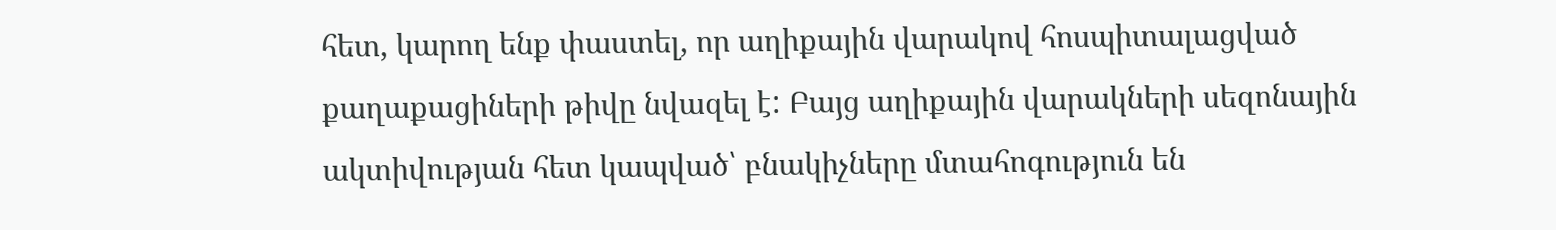հետ, կարող ենք փաստել, որ աղիքային վարակով հոսպիտալացված քաղաքացիների թիվը նվազել է: Բայց աղիքային վարակների սեզոնային ակտիվության հետ կապված՝ բնակիչները մտահոգություն են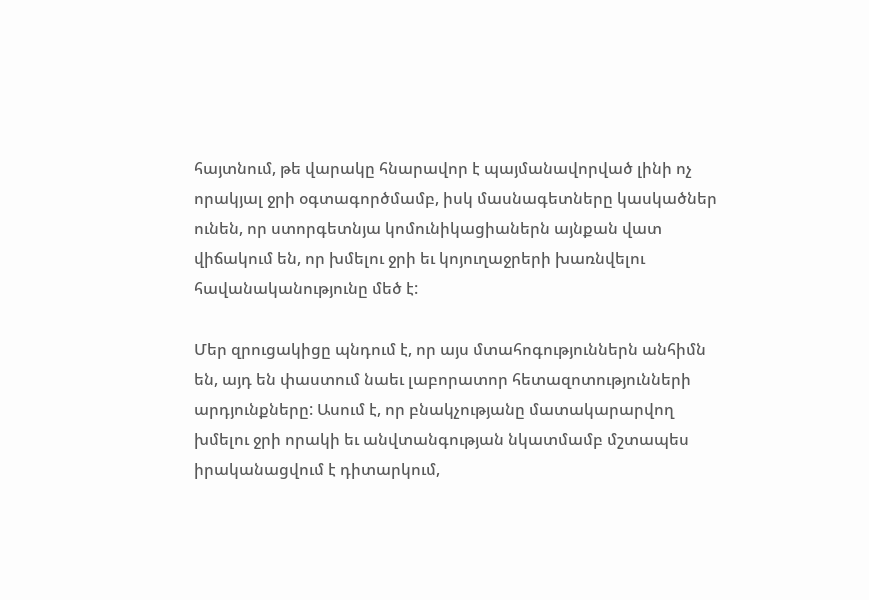հայտնում, թե վարակը հնարավոր է պայմանավորված լինի ոչ որակյալ ջրի օգտագործմամբ, իսկ մասնագետները կասկածներ ունեն, որ ստորգետնյա կոմունիկացիաներն այնքան վատ վիճակում են, որ խմելու ջրի եւ կոյուղաջրերի խառնվելու հավանականությունը մեծ է:

Մեր զրուցակիցը պնդում է, որ այս մտահոգություններն անհիմն են, այդ են փաստում նաեւ լաբորատոր հետազոտությունների արդյունքները: Ասում է, որ բնակչությանը մատակարարվող խմելու ջրի որակի եւ անվտանգության նկատմամբ մշտապես իրականացվում է դիտարկում,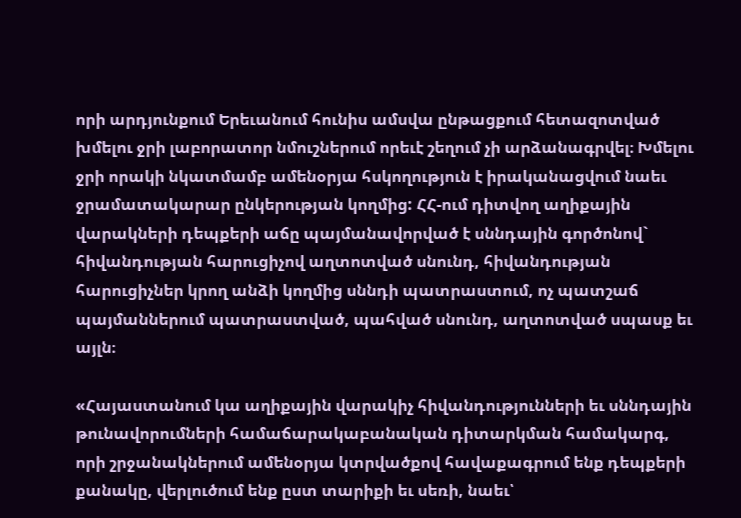որի արդյունքում Երեւանում հունիս ամսվա ընթացքում հետազոտված խմելու ջրի լաբորատոր նմուշներում որեւէ շեղում չի արձանագրվել։ Խմելու ջրի որակի նկատմամբ ամենօրյա հսկողություն է իրականացվում նաեւ ջրամատակարար ընկերության կողմից: ՀՀ-ում դիտվող աղիքային վարակների դեպքերի աճը պայմանավորված է սննդային գործոնով` հիվանդության հարուցիչով աղտոտված սնունդ, հիվանդության հարուցիչներ կրող անձի կողմից սննդի պատրաստում, ոչ պատշաճ պայմաններում պատրաստված, պահված սնունդ, աղտոտված սպասք եւ այլն։

«Հայաստանում կա աղիքային վարակիչ հիվանդությունների եւ սննդային թունավորումների համաճարակաբանական դիտարկման համակարգ, որի շրջանակներում ամենօրյա կտրվածքով հավաքագրում ենք դեպքերի քանակը, վերլուծում ենք ըստ տարիքի եւ սեռի, նաեւ՝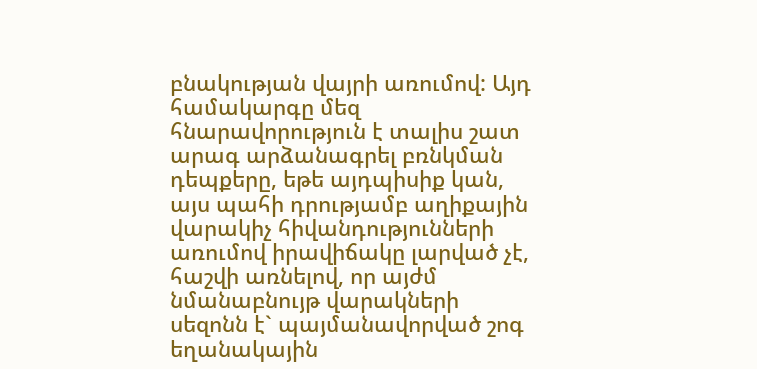բնակության վայրի առումով: Այդ համակարգը մեզ հնարավորություն է տալիս շատ արագ արձանագրել բռնկման դեպքերը, եթե այդպիսիք կան, այս պահի դրությամբ աղիքային վարակիչ հիվանդությունների առումով իրավիճակը լարված չէ, հաշվի առնելով, որ այժմ նմանաբնույթ վարակների սեզոնն է` պայմանավորված շոգ եղանակային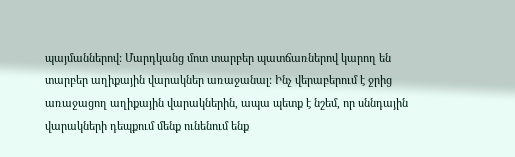պայմաններով: Մարդկանց մոտ տարբեր պատճառներով կարող են տարբեր աղիքային վարակներ առաջանալ: Ինչ վերաբերում է ջրից առաջացող աղիքային վարակներին, ապա պետք է նշեմ, որ սննդային վարակների դեպքում մենք ունենում ենք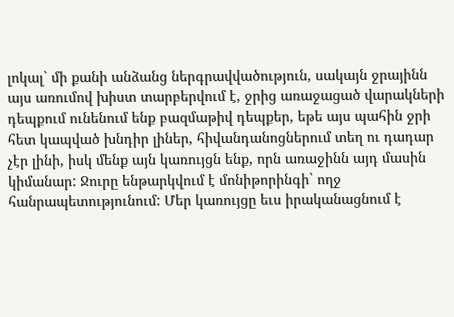լոկալ` մի քանի անձանց ներգրավվածություն, սակայն ջրայինն այս առումով խիստ տարբերվում է, ջրից առաջացած վարակների դեպքում ունենում ենք բազմաթիվ դեպքեր, եթե այս պահին ջրի հետ կապված խնդիր լիներ, հիվանդանոցներում տեղ ու դադար չէր լինի, իսկ մենք այն կառույցն ենք, որն առաջինն այդ մասին կիմանար: Ջուրը ենթարկվում է մոնիթորինգի` ողջ հանրապետությունում: Մեր կառույցը եւս իրականացնում է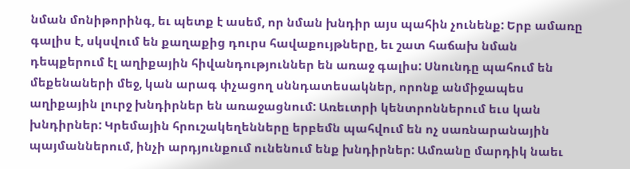նման մոնիթորինգ, եւ պետք է ասեմ, որ նման խնդիր այս պահին չունենք: Երբ ամառը գալիս է, սկսվում են քաղաքից դուրս հավաքույթները, եւ շատ հաճախ նման դեպքերում էլ աղիքային հիվանդություններ են առաջ գալիս: Սնունդը պահում են մեքենաների մեջ, կան արագ փչացող սննդատեսակներ, որոնք անմիջապես աղիքային լուրջ խնդիրներ են առաջացնում: Առեւտրի կենտրոններում եւս կան խնդիրներ: Կրեմային հրուշակեղենները երբեմն պահվում են ոչ սառնարանային պայմաններում, ինչի արդյունքում ունենում ենք խնդիրներ: Ամռանը մարդիկ նաեւ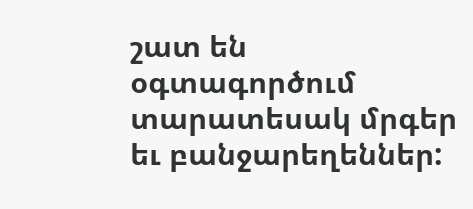շատ են օգտագործում տարատեսակ մրգեր եւ բանջարեղեններ: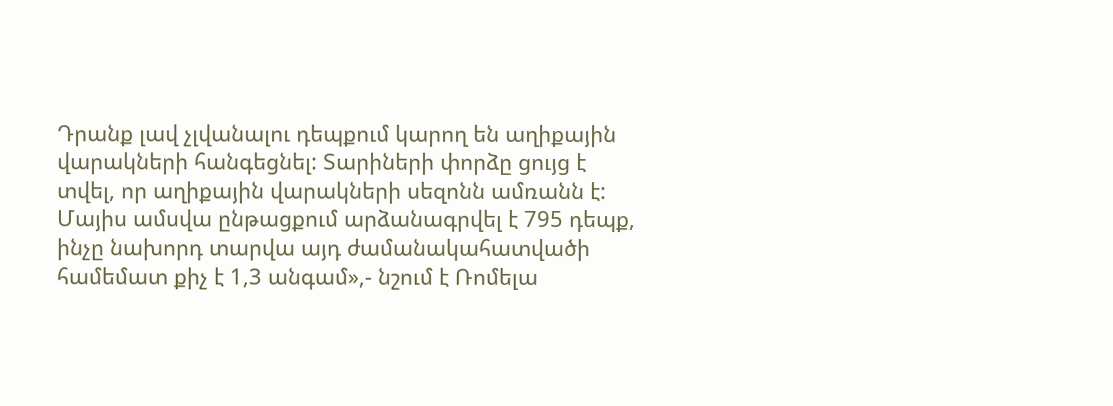Դրանք լավ չլվանալու դեպքում կարող են աղիքային վարակների հանգեցնել: Տարիների փորձը ցույց է տվել, որ աղիքային վարակների սեզոնն ամռանն է: Մայիս ամսվա ընթացքում արձանագրվել է 795 դեպք, ինչը նախորդ տարվա այդ ժամանակահատվածի համեմատ քիչ է 1,3 անգամ»,- նշում է Ռոմելա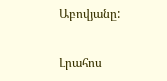Աբովյանը:


Լրահոս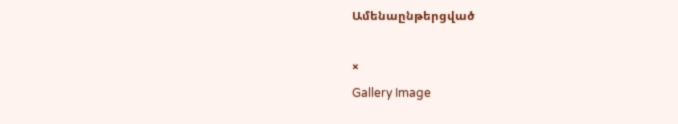Ամենաընթերցված

×
Gallery Image